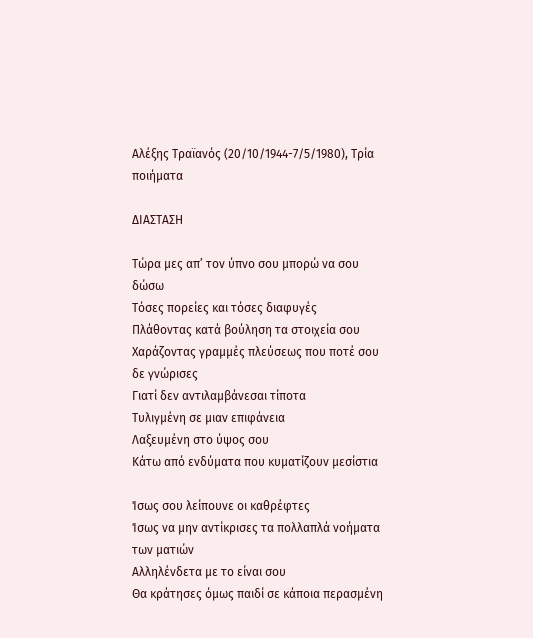Αλέξης Τραϊανός (20/10/1944-7/5/1980), Τρία ποιήματα

ΔΙΑΣΤΑΣΗ

Τώρα μες απ’ τον ύπνο σου μπορώ να σου δώσω
Τόσες πορείες και τόσες διαφυγές
Πλάθοντας κατά βούληση τα στοιχεία σου
Χαράζοντας γραμμές πλεύσεως που ποτέ σου δε γνώρισες
Γιατί δεν αντιλαμβάνεσαι τίποτα
Τυλιγμένη σε μιαν επιφάνεια
Λαξευμένη στο ύψος σου
Κάτω από ενδύματα που κυματίζουν μεσίστια

Ίσως σου λείπουνε οι καθρέφτες
Ίσως να μην αντίκρισες τα πολλαπλά νοήματα των ματιών
Αλληλένδετα με το είναι σου
Θα κράτησες όμως παιδί σε κάποια περασμένη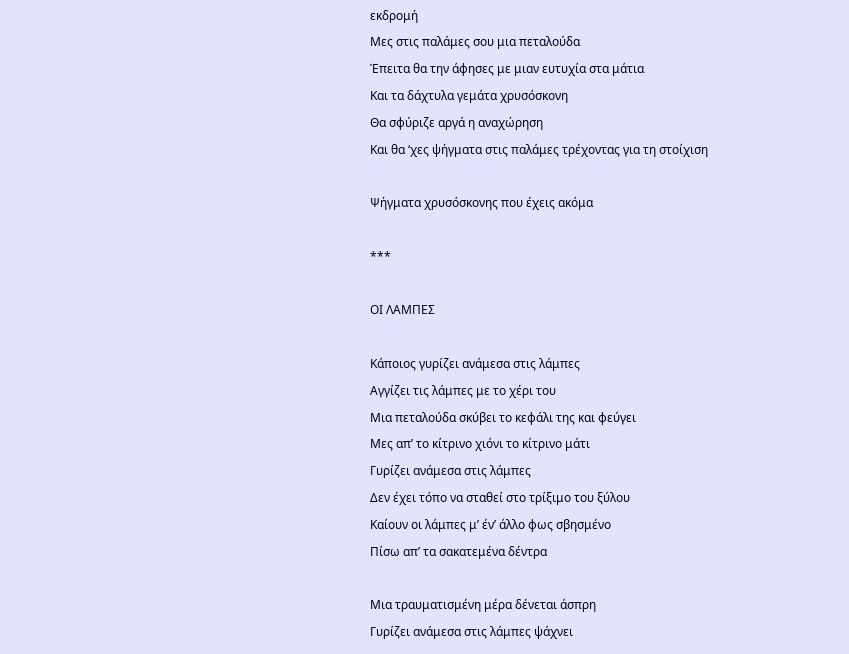εκδρομή
Μες στις παλάμες σου μια πεταλούδα
Έπειτα θα την άφησες με μιαν ευτυχία στα μάτια
Και τα δάχτυλα γεμάτα χρυσόσκονη
Θα σφύριζε αργά η αναχώρηση
Και θα ‘χες ψήγματα στις παλάμες τρέχοντας για τη στοίχιση

Ψήγματα χρυσόσκονης που έχεις ακόμα

***

ΟΙ ΛΑΜΠΕΣ

Κάποιος γυρίζει ανάμεσα στις λάμπες
Αγγίζει τις λάμπες με το χέρι του
Μια πεταλούδα σκύβει το κεφάλι της και φεύγει
Μες απ’ το κίτρινο χιόνι το κίτρινο μάτι
Γυρίζει ανάμεσα στις λάμπες
Δεν έχει τόπο να σταθεί στο τρίξιμο του ξύλου
Καίουν οι λάμπες μ’ έν’ άλλο φως σβησμένο
Πίσω απ’ τα σακατεμένα δέντρα

Μια τραυματισμένη μέρα δένεται άσπρη
Γυρίζει ανάμεσα στις λάμπες ψάχνει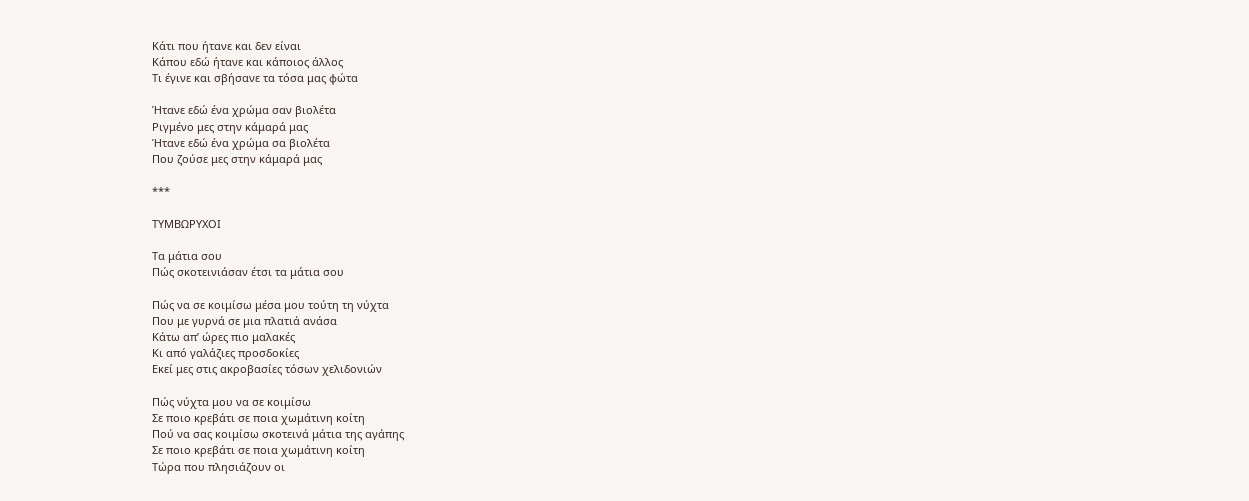Κάτι που ήτανε και δεν είναι
Κάπου εδώ ήτανε και κάποιος άλλος
Τι έγινε και σβήσανε τα τόσα μας φώτα

Ήτανε εδώ ένα χρώμα σαν βιολέτα
Ριγμένο μες στην κάμαρά μας
Ήτανε εδώ ένα χρώμα σα βιολέτα
Που ζούσε μες στην κάμαρά μας

***

ΤΥΜΒΩΡΥΧΟΙ

Τα μάτια σου
Πώς σκοτεινιάσαν έτσι τα μάτια σου

Πώς να σε κοιμίσω μέσα μου τούτη τη νύχτα
Που με γυρνά σε μια πλατιά ανάσα
Κάτω απ’ ώρες πιο μαλακές
Κι από γαλάζιες προσδοκίες
Εκεί μες στις ακροβασίες τόσων χελιδονιών

Πώς νύχτα μου να σε κοιμίσω
Σε ποιο κρεβάτι σε ποια χωμάτινη κοίτη
Πού να σας κοιμίσω σκοτεινά μάτια της αγάπης
Σε ποιο κρεβάτι σε ποια χωμάτινη κοίτη
Τώρα που πλησιάζουν οι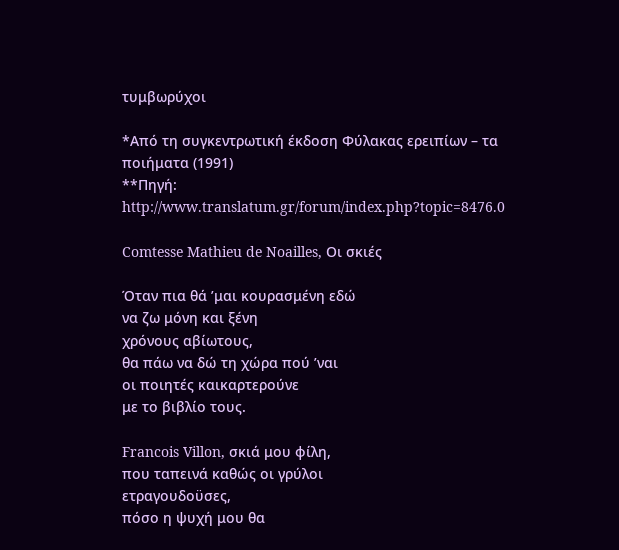τυμβωρύχοι

*Από τη συγκεντρωτική έκδοση Φύλακας ερειπίων – τα ποιήματα (1991)
**Πηγή: http://www.translatum.gr/forum/index.php?topic=8476.0

Comtesse Mathieu de Noailles, Οι σκιές

Όταν πια θά ’μαι κουρασμένη εδώ
να ζω μόνη και ξένη
χρόνους αβίωτους,
θα πάω να δώ τη χώρα πού ’ναι
οι ποιητές καικαρτερούνε
με το βιβλίο τους.

Francois Villon, σκιά μου φίλη,
που ταπεινά καθώς οι γρύλοι
ετραγουδοϋσες,
πόσο η ψυχή μου θα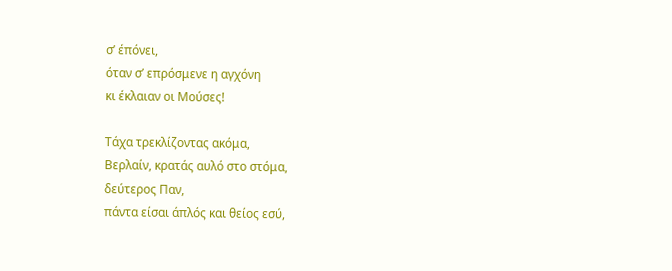σ’ έπόνει,
όταν σ’ επρόσμενε η αγχόνη
κι έκλαιαν οι Μούσες!

Τάχα τρεκλίζοντας ακόμα,
Βερλαίν, κρατάς αυλό στο στόμα,
δεύτερος Παν,
πάντα είσαι άπλός και θείος εσύ,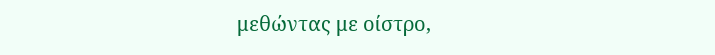μεθώντας με οίστρο,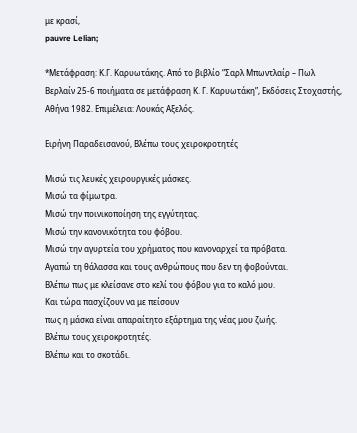με κρασί,
pauvre Lelian;

*Μετάφραση: Κ.Γ. Καρυωτάκης. Από το βιβλίο “Σαρλ Μπωντλαίρ – Πωλ Βερλαίν 25-6 ποιήματα σε μετάφραση Κ. Γ. Καρυωτάκη”, Εκδόσεις Στοχαστής, Αθήνα 1982. Επιμέλεια: Λουκάς Αξελός.

Ειρήνη Παραδεισανού, Βλέπω τους χειροκροτητές

Μισώ τις λευκές χειρουργικές μάσκες.
Μισώ τα φίμωτρα.
Μισώ την ποινικοποίηση της εγγύτητας.
Μισώ την κανονικότητα του φόβου.
Μισώ την αγυρτεία του χρήματος που κανοναρχεί τα πρόβατα.
Αγαπώ τη θάλασσα και τους ανθρώπους που δεν τη φοβούνται.
Βλέπω πως με κλείσανε στο κελί του φόβου για το καλό μου.
Και τώρα πασχίζουν να με πείσουν
πως η μάσκα είναι απαραίτητο εξάρτημα της νέας μου ζωής.
Βλέπω τους χειροκροτητές.
Βλέπω και το σκοτάδι.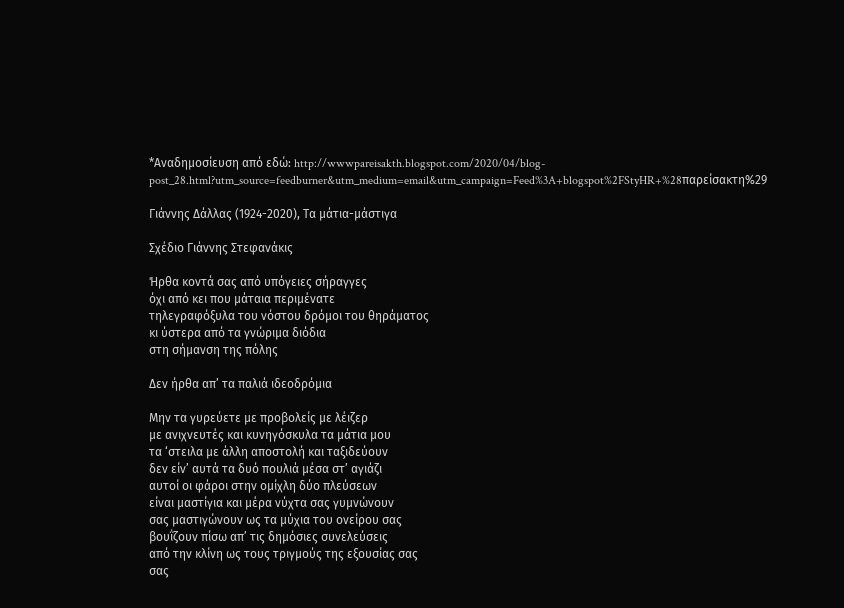*Αναδημοσίευση από εδώ: http://wwwpareisakth.blogspot.com/2020/04/blog-post_28.html?utm_source=feedburner&utm_medium=email&utm_campaign=Feed%3A+blogspot%2FStyHR+%28παρείσακτη%29

Γιάννης Δάλλας (1924-2020), Τα μάτια-μάστιγα

Σχέδιο Γιάννης Στεφανάκις

Ήρθα κοντά σας από υπόγειες σήραγγες
όχι από κει που μάταια περιμένατε
τηλεγραφόξυλα του νόστου δρόμοι του θηράματος
κι ύστερα από τα γνώριμα διόδια
στη σήμανση της πόλης

Δεν ήρθα απ’ τα παλιά ιδεοδρόμια

Μην τα γυρεύετε με προβολείς με λέιζερ
με ανιχνευτές και κυνηγόσκυλα τα μάτια μου
τα ‘στειλα με άλλη αποστολή και ταξιδεύουν
δεν είν’ αυτά τα δυό πουλιά μέσα στ’ αγιάζι
αυτοί οι φάροι στην ομίχλη δύο πλεύσεων
είναι μαστίγια και μέρα νύχτα σας γυμνώνουν
σας μαστιγώνουν ως τα μύχια του ονείρου σας
βουΐζουν πίσω απ’ τις δημόσιες συνελεύσεις
από την κλίνη ως τους τριγμούς της εξουσίας σας
σας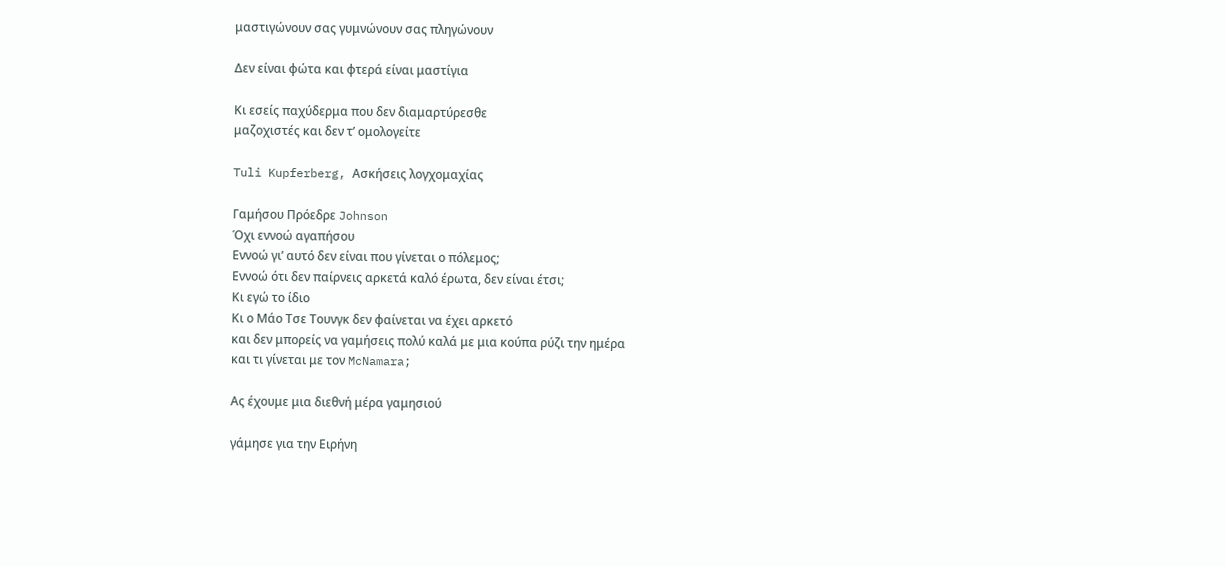μαστιγώνουν σας γυμνώνουν σας πληγώνουν

Δεν είναι φώτα και φτερά είναι μαστίγια

Κι εσείς παχύδερμα που δεν διαμαρτύρεσθε
μαζοχιστές και δεν τ’ ομολογείτε

Tuli Kupferberg, Ασκήσεις λογχομαχίας

Γαμήσου Πρόεδρε Johnson
Όχι εννοώ αγαπήσου
Εννοώ γι’ αυτό δεν είναι που γίνεται ο πόλεμος;
Εννοώ ότι δεν παίρνεις αρκετά καλό έρωτα, δεν είναι έτσι;
Κι εγώ το ίδιο
Κι ο Μάο Τσε Τουνγκ δεν φαίνεται να έχει αρκετό
και δεν μπορείς να γαμήσεις πολύ καλά με μια κούπα ρύζι την ημέρα
και τι γίνεται με τον McNamara;

Ας έχουμε μια διεθνή μέρα γαμησιού

γάμησε για την Ειρήνη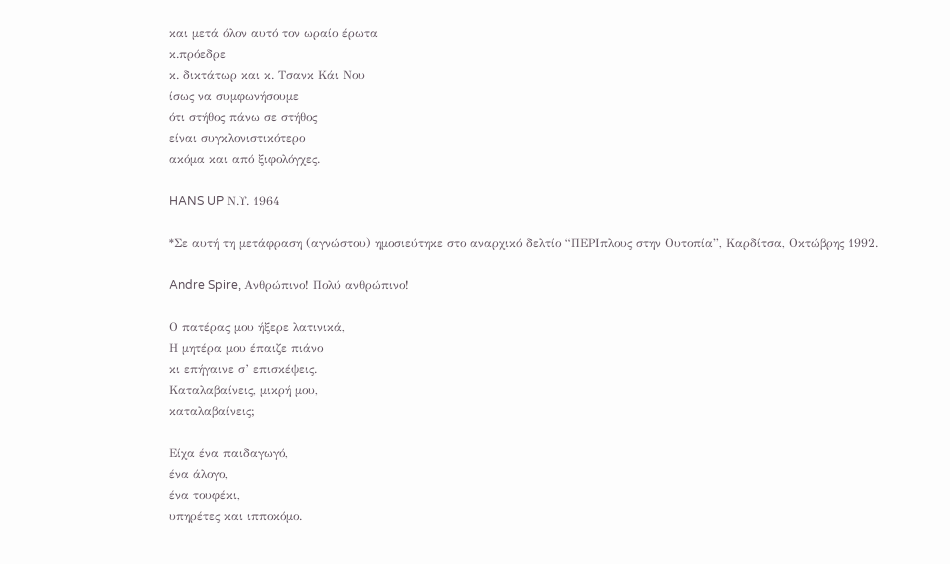και μετά όλον αυτό τον ωραίο έρωτα
κ.πρόεδρε
κ. δικτάτωρ και κ. Τσανκ Κάι Νου
ίσως να συμφωνήσουμε
ότι στήθος πάνω σε στήθος
είναι συγκλονιστικότερο
ακόμα και από ξιφολόγχες.

HANS UP Ν.Υ. 1964

*Σε αυτή τη μετάφραση (αγνώστου) ημοσιεύτηκε στο αναρχικό δελτίο “ΠΕΡΙπλους στην Ουτοπία”, Καρδίτσα, Οκτώβρης 1992.

Andre Spire, Ανθρώπινο! Πολύ ανθρώπινο!

Ο πατέρας μου ήξερε λατινικά,
Η μητέρα μου έπαιζε πιάνο
κι επήγαινε σ’ επισκέψεις.
Καταλαβαίνεις, μικρή μου,
καταλαβαίνεις;

Είχα ένα παιδαγωγό,
ένα άλογο,
ένα τουφέκι,
υπηρέτες και ιπποκόμο.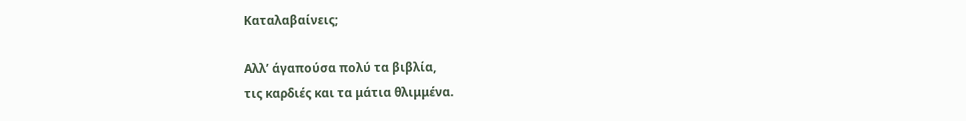Καταλαβαίνεις;

Αλλ’ άγαπούσα πολύ τα βιβλία,
τις καρδιές και τα μάτια θλιμμένα.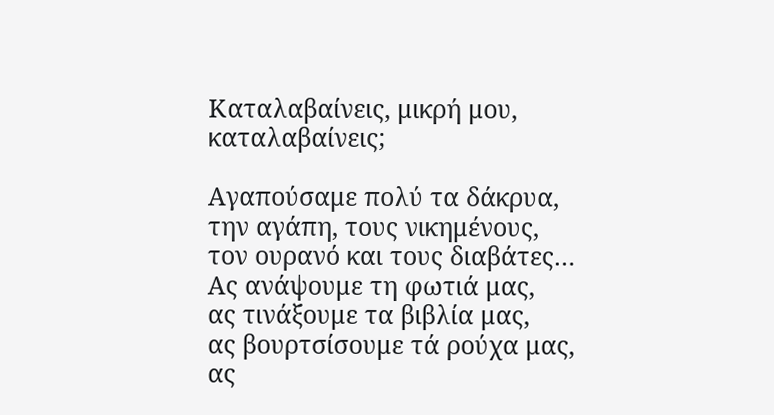Καταλαβαίνεις, μικρή μου,
καταλαβαίνεις;

Αγαπούσαμε πολύ τα δάκρυα,
την αγάπη, τους νικημένους,
τον ουρανό και τους διαβάτες…
Ας ανάψουμε τη φωτιά μας,
ας τινάξουμε τα βιβλία μας,
ας βουρτσίσουμε τά ρούχα μας,
ας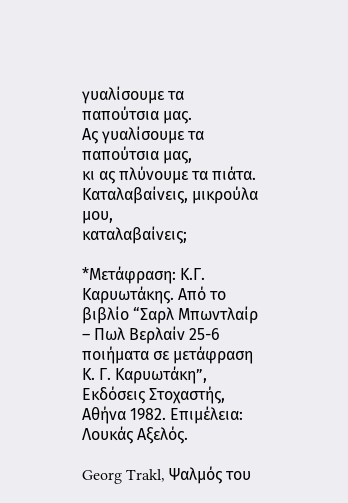γυαλίσουμε τα παπούτσια μας.
Ας γυαλίσουμε τα παπούτσια μας,
κι ας πλύνουμε τα πιάτα.
Καταλαβαίνεις, μικρούλα μου,
καταλαβαίνεις;

*Μετάφραση: Κ.Γ. Καρυωτάκης. Από το βιβλίο “Σαρλ Μπωντλαίρ – Πωλ Βερλαίν 25-6 ποιήματα σε μετάφραση Κ. Γ. Καρυωτάκη”, Εκδόσεις Στοχαστής, Αθήνα 1982. Επιμέλεια: Λουκάς Αξελός.

Georg Trakl, Ψαλμός του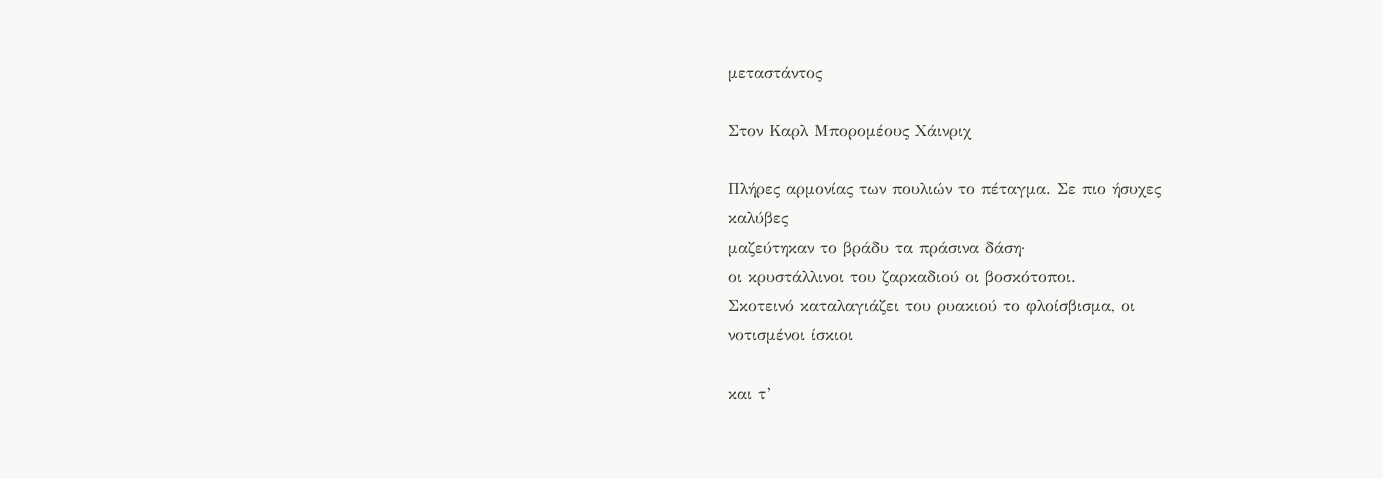μεταστάντος

Στον Καρλ Μπορομέους Χάινριχ

Πλήρες αρμονίας των πουλιών το πέταγμα. Σε πιο ήσυχες
καλύβες
μαζεύτηκαν το βράδυ τα πράσινα δάση·
οι κρυστάλλινοι του ζαρκαδιού οι βοσκότοποι.
Σκοτεινό καταλαγιάζει του ρυακιού το φλοίσβισμα, οι
νοτισμένοι ίσκιοι

και τ’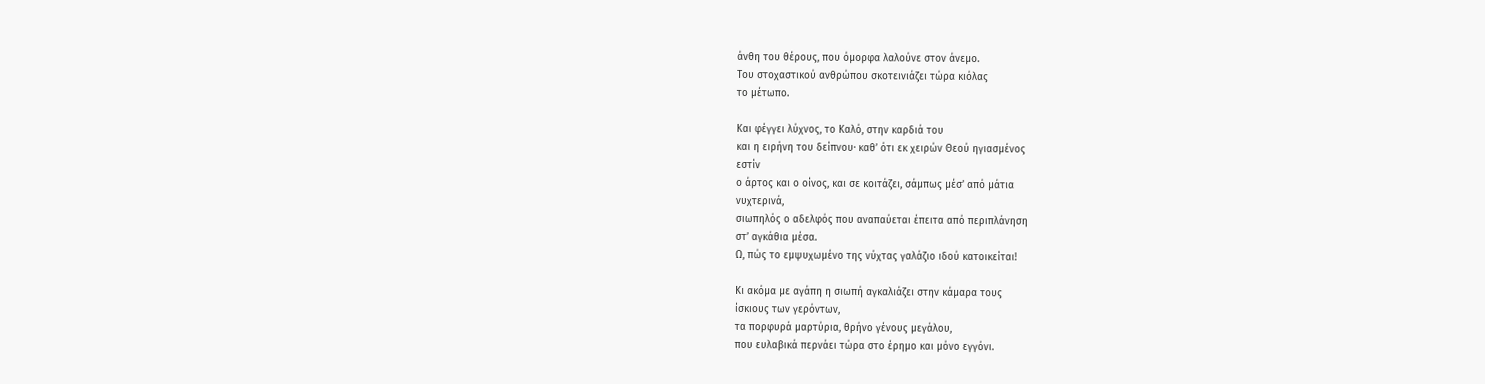άνθη του θέρους, που όμορφα λαλούνε στον άνεμο.
Του στοχαστικού ανθρώπου σκοτεινιάζει τώρα κιόλας
το μέτωπο.

Και φέγγει λύχνος, το Καλό, στην καρδιά του
και η ειρήνη του δείπνου· καθ’ ότι εκ χειρών Θεού ηγιασμένος
εστίν
ο άρτος και ο οίνος, και σε κοιτάζει, σάμπως μέσ’ από μάτια
νυχτερινά,
σιωπηλός ο αδελφός που αναπαύεται έπειτα από περιπλάνηση
στ’ αγκάθια μέσα.
Ω, πώς το εμψυχωμένο της νύχτας γαλάζιο ιδού κατοικείται!

Κι ακόμα με αγάπη η σιωπή αγκαλιάζει στην κάμαρα τους
ίσκιους των γερόντων,
τα πορφυρά μαρτύρια, θρήνο γένους μεγάλου,
που ευλαβικά περνάει τώρα στο έρημο και μόνο εγγόνι.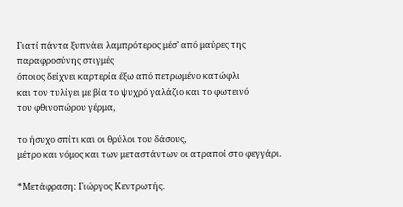Γιατί πάντα ξυπνάει λαμπρότερος μέσ’ από μαύρες της
παραφροσύνης στιγμές
όποιος δείχνει καρτερία έξω από πετρωμένο κατώφλι
και τον τυλίγει με βία το ψυχρό γαλάζιο και το φωτεινό
του φθινοπώρου γέρμα,

το ήσυχο σπίτι και οι θρύλοι του δάσους,
μέτρο και νόμος και των μεταστάντων οι ατραποί στο φεγγάρι.

*Μετάφραση: Γιώργος Κεντρωτής.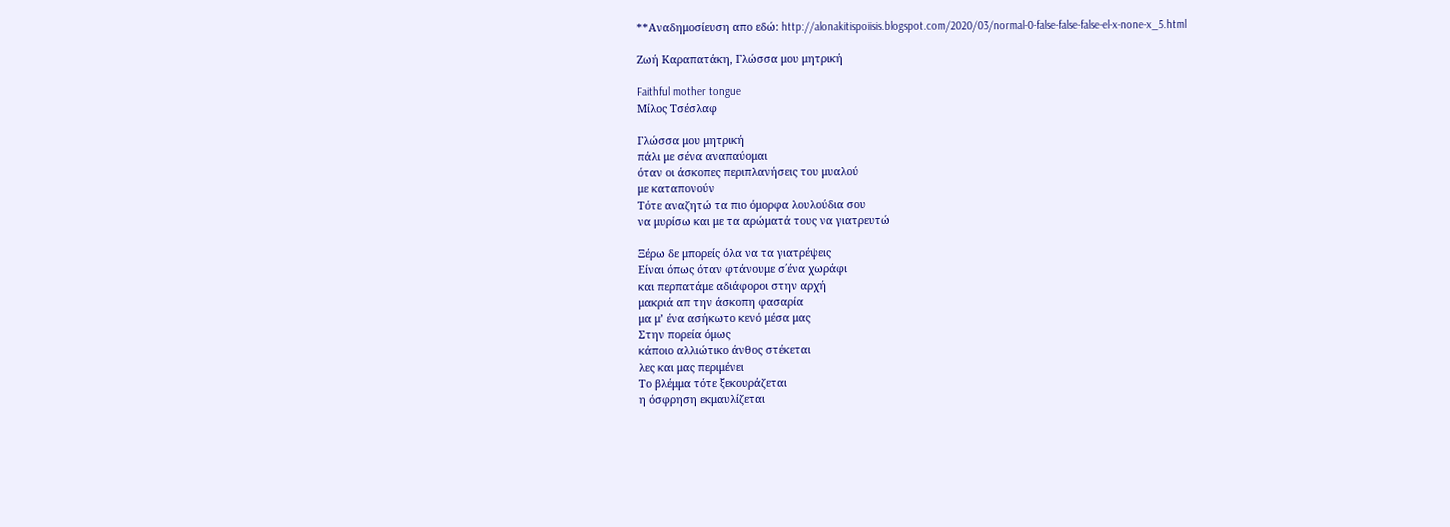**Αναδημοσίευση απο εδώ: http://alonakitispoiisis.blogspot.com/2020/03/normal-0-false-false-false-el-x-none-x_5.html

Ζωή Καραπατάκη, Γλώσσα μου μητρική

Faithful mother tongue
Μίλος Τσέσλαφ

Γλώσσα μου μητρική
πάλι με σένα αναπαύομαι
όταν οι άσκοπες περιπλανήσεις του μυαλού
με καταπονούν
Τότε αναζητώ τα πιο όμορφα λουλούδια σου
να μυρίσω και με τα αρώματά τους να γιατρευτώ

Ξέρω δε μπορείς όλα να τα γιατρέψεις
Είναι όπως όταν φτάνουμε σ΄ένα χωράφι
και περπατάμε αδιάφοροι στην αρχή
μακριά απ την άσκοπη φασαρία
μα μ’ ένα ασήκωτο κενό μέσα μας
Στην πορεία όμως
κάποιο αλλιώτικο άνθος στέκεται
λες και μας περιμένει
Το βλέμμα τότε ξεκουράζεται
η όσφρηση εκμαυλίζεται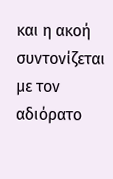και η ακοή συντονίζεται
με τον αδιόρατο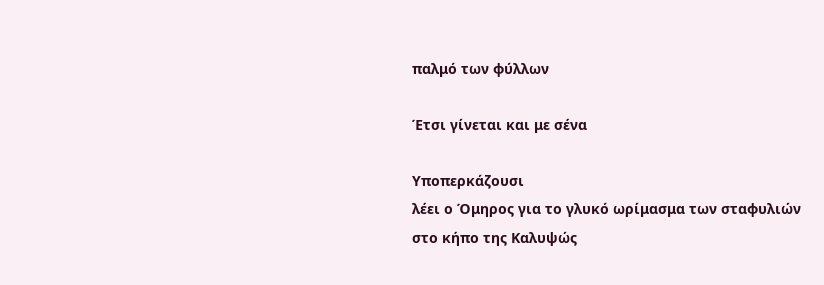παλμό των φύλλων

Έτσι γίνεται και με σένα

Υποπερκάζουσι
λέει ο Όμηρος για το γλυκό ωρίμασμα των σταφυλιών
στο κήπο της Καλυψώς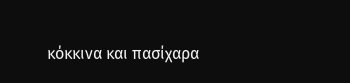κόκκινα και πασίχαρα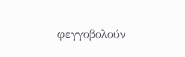φεγγοβολούν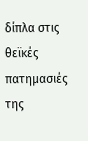δίπλα στις θεϊκές πατημασιές της